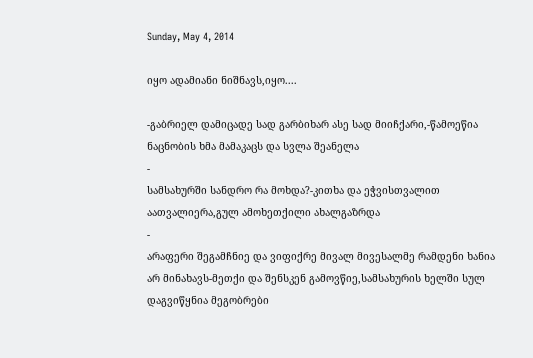Sunday, May 4, 2014

იყო ადამიანი ნიშნავს,იყო....

-გაბრიელ დამიცადე სად გარბიხარ ასე სად მიიჩქარი,-წამოეწია ნაცნობის ხმა მამაკაცს და სვლა შეანელა
-
სამსახურში სანდრო რა მოხდა?-კითხა და ეჭვისთვალით აათვალიერა,გულ ამოხეთქილი ახალგაზრდა
-
არაფერი შეგამჩნიე და ვიფიქრე მივალ მივესალმე რამდენი ხანია არ მინახავს-მეთქი და შენსკენ გამოვწიე,სამსახურის ხელში სულ დაგვიწყნია მეგობრები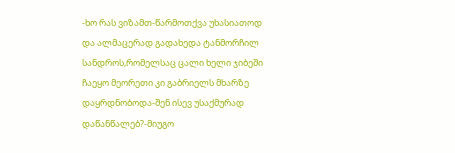-ხო რას ვიზამთ-წარმოთქვა უხასიათოდ და ალმაცერად გადახედა ტანმორჩილ სანდროს,რომელსაც ცალი ხელი ჯიბეში ჩაეყო მეორეთი კი გაბრიელს მხარზე დაყრდნობოდა-შენ ისევ უსაქმურად დაწანწალებ?-მიუგო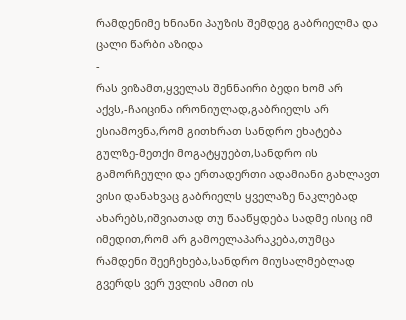რამდენიმე ხნიანი პაუზის შემდეგ გაბრიელმა და ცალი წარბი აზიდა
-
რას ვიზამთ,ყველას შენნაირი ბედი ხომ არ აქვს,-ჩაიცინა ირონიულად,გაბრიელს არ ესიამოვნა,რომ გითხრათ სანდრო ეხატება გულზე-მეთქი მოგატყუებთ,სანდრო ის გამორჩეული და ერთადერთი ადამიანი გახლავთ ვისი დანახვაც გაბრიელს ყველაზე ნაკლებად ახარებს,იშვიათად თუ წააწყდება სადმე ისიც იმ იმედით,რომ არ გამოელაპარაკება,თუმცა რამდენი შეეჩეხება,სანდრო მიუსალმებლად გვერდს ვერ უვლის ამით ის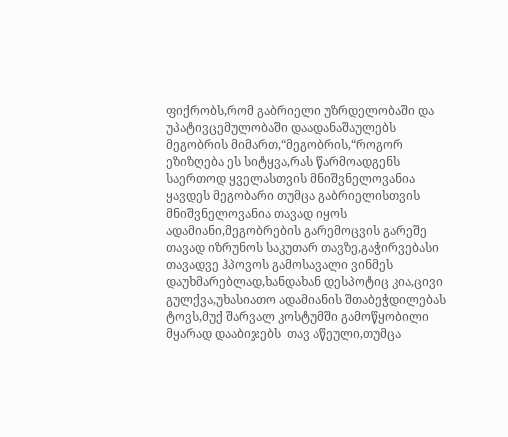ფიქრობს,რომ გაბრიელი უზრდელობაში და უპატივცემულობაში დაადანაშაულებს მეგობრის მიმართ,“მეგობრის,“როგორ ეზიზღება ეს სიტყვა,რას წარმოადგენს საერთოდ ყველასთვის მნიშვნელოვანია ყავდეს მეგობარი თუმცა გაბრიელისთვის მნიშვნელოვანია თავად იყოს ადამიანი,მეგობრების გარემოცვის გარეშე    თავად იზრუნოს საკუთარ თავზე,გაჭირვებასი თავადვე ჰპოვოს გამოსავალი ვინმეს დაუხმარებლად,ხანდახან დესპოტიც კია,ცივი გულქვა,უხასიათო ადამიანის შთაბეჭდილებას ტოვს,მუქ შარვალ კოსტუმში გამოწყობილი მყარად დააბიჯებს  თავ აწეული,თუმცა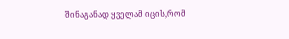შინაგანად ყველამ იცის,რომ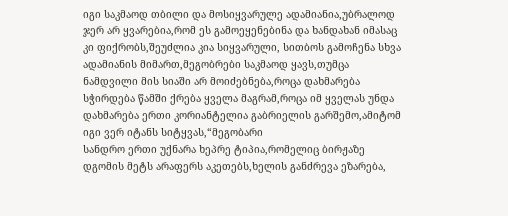იგი საკმაოდ თბილი და მოსიყვარულე ადამიანია,უბრალოდ ჯერ არ ყვარებია,რომ ეს გამოეყენებინა და ხანდახან იმასაც კი ფიქრობს,შეუძლია კია სიყვარული, სითბოს გამოჩენა სხვა ადამიანის მიმართ,მეგობრები საკმაოდ ყავს,თუმცა ნამდვილი მის სიაში არ მოიძებნება,როცა დახმარება სჭირდება წამში ქრება ყველა მაგრამ,როცა იმ ყველას უნდა დახმარება ერთი კორიანტელია გაბრიელის გარშემო,ამიტომ იგი ვერ იტანს სიტყვას,“მეგობარი
სანდრო ერთი უქნარა ხეპრე ტიპია,რომელიც ბირჟაზე დგომის მეტს არაფერს აკეთებს,ხელის განძრევა ეზარება,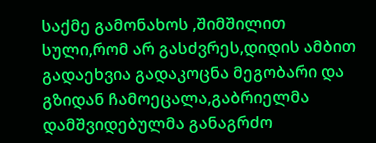საქმე გამონახოს ,შიმშილით სული,რომ არ გასძვრეს,დიდის ამბით გადაეხვია გადაკოცნა მეგობარი და გზიდან ჩამოეცალა,გაბრიელმა დამშვიდებულმა განაგრძო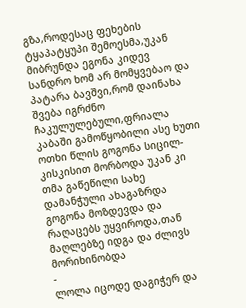გზა,როდესაც ფეხების ტყაპატყუპი შემოესმა,უკან მიბრუნდა ეგონა კიდევ სანდრო ხომ არ მომყვებაო და პატარა ბავშვი,რომ დაინახა შვება იგრძნო
ჩაკულულებული,ფრიალა კაბაში გამოწყობილი ასე ხუთი ოთხი წლის გოგონა სიცილ-კისკისით მორბოდა უკან კი თმა გაწეწილი სახე დამანჭული ახაგაზრდა გოგონა მოზდევდა და რაღაცებს უყვიროდა,თან მაღლებზე იდგა და ძლივს მორიხინობდა
-
ლოლა იცოდე დაგიჭერ და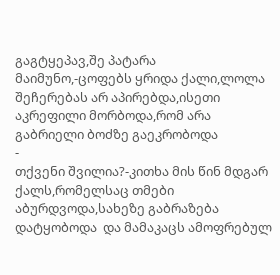გაგტყეპავ,შე პატარა მაიმუნო,-ცოფებს ყრიდა ქალი,ლოლა შეჩერებას არ აპირებდა,ისეთი აკრეფილი მორბოდა,რომ არა გაბრიელი ბოძზე გაეკრობოდა
-
თქვენი შვილია?-კითხა მის წინ მდგარ ქალს,რომელსაც თმები აბურდვოდა,სახეზე გაბრაზება დატყობოდა  და მამაკაცს ამოფრებულ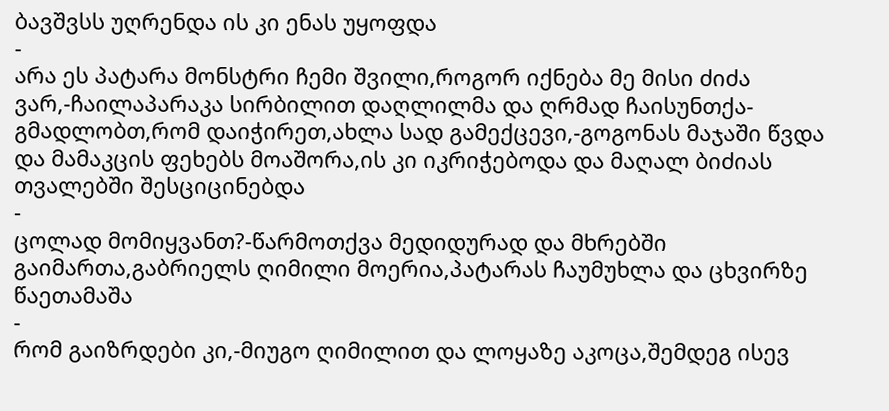ბავშვსს უღრენდა ის კი ენას უყოფდა
-
არა ეს პატარა მონსტრი ჩემი შვილი,როგორ იქნება მე მისი ძიძა ვარ,-ჩაილაპარაკა სირბილით დაღლილმა და ღრმად ჩაისუნთქა-გმადლობთ,რომ დაიჭირეთ,ახლა სად გამექცევი,-გოგონას მაჯაში წვდა და მამაკცის ფეხებს მოაშორა,ის კი იკრიჭებოდა და მაღალ ბიძიას თვალებში შესციცინებდა
-
ცოლად მომიყვანთ?-წარმოთქვა მედიდურად და მხრებში გაიმართა,გაბრიელს ღიმილი მოერია,პატარას ჩაუმუხლა და ცხვირზე წაეთამაშა
-
რომ გაიზრდები კი,-მიუგო ღიმილით და ლოყაზე აკოცა,შემდეგ ისევ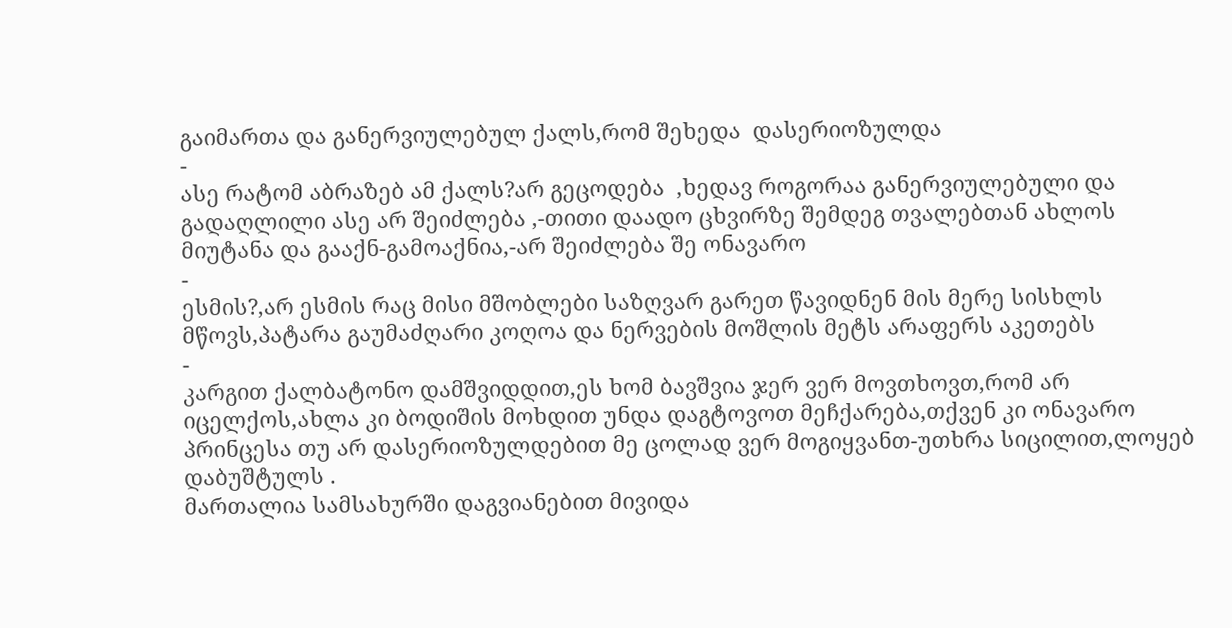გაიმართა და განერვიულებულ ქალს,რომ შეხედა  დასერიოზულდა
-
ასე რატომ აბრაზებ ამ ქალს?არ გეცოდება  ,ხედავ როგორაა განერვიულებული და გადაღლილი ასე არ შეიძლება ,-თითი დაადო ცხვირზე შემდეგ თვალებთან ახლოს მიუტანა და გააქნ-გამოაქნია,-არ შეიძლება შე ონავარო
-
ესმის?,არ ესმის რაც მისი მშობლები საზღვარ გარეთ წავიდნენ მის მერე სისხლს მწოვს,პატარა გაუმაძღარი კოღოა და ნერვების მოშლის მეტს არაფერს აკეთებს
-
კარგით ქალბატონო დამშვიდდით,ეს ხომ ბავშვია ჯერ ვერ მოვთხოვთ,რომ არ იცელქოს,ახლა კი ბოდიშის მოხდით უნდა დაგტოვოთ მეჩქარება,თქვენ კი ონავარო პრინცესა თუ არ დასერიოზულდებით მე ცოლად ვერ მოგიყვანთ-უთხრა სიცილით,ლოყებ დაბუშტულს .
მართალია სამსახურში დაგვიანებით მივიდა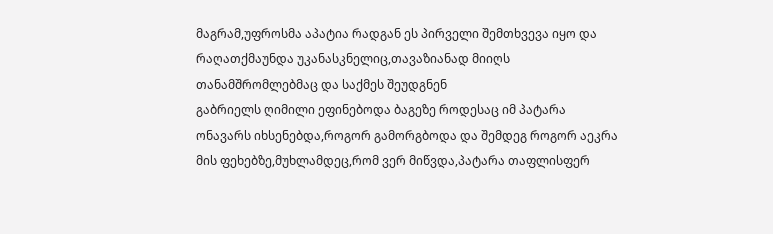მაგრამ,უფროსმა აპატია რადგან ეს პირველი შემთხვევა იყო და რაღათქმაუნდა უკანასკნელიც,თავაზიანად მიიღს თანამშრომლებმაც და საქმეს შეუდგნენ
გაბრიელს ღიმილი ეფინებოდა ბაგეზე როდესაც იმ პატარა ონავარს იხსენებდა,როგორ გამორგბოდა და შემდეგ როგორ აეკრა მის ფეხებზე,მუხლამდეც,რომ ვერ მიწვდა,პატარა თაფლისფერ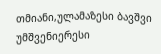თმიანი,ულამაზესი ბავშვი უმშვენიერესი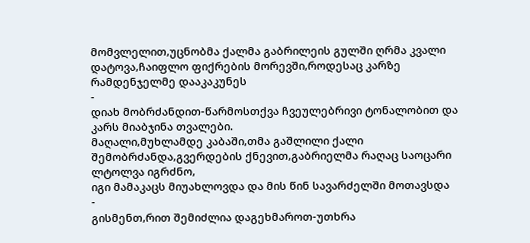მომვლელით,უცნობმა ქალმა გაბრილეის გულში ღრმა კვალი დატოვა,ჩაიფლო ფიქრების მორევში,როდესაც კარზე რამდენჯელმე დააკაკუნეს
-
დიახ მობრძანდით-წარმოსთქვა ჩვეულებრივი ტონალობით და კარს მიაბჯინა თვალები.
მაღალი,მუხლამდე კაბაში,თმა გაშლილი ქალი შემობრძანდა,გვერდების ქნევით,გაბრიელმა რაღაც საოცარი ლტოლვა იგრძნო,
იგი მამაკაცს მიუახლოვდა და მის წინ სავარძელში მოთავსდა
-
გისმენთ,რით შემიძლია დაგეხმაროთ-უთხრა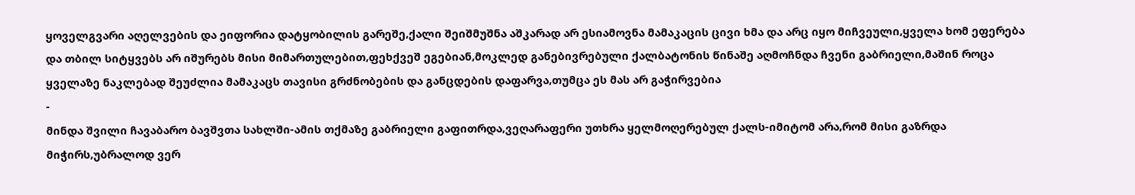ყოველგვარი აღელვების და ეიფორია დატყობილის გარეშე,ქალი შეიშმუშნა აშკარად არ ესიამოვნა მამაკაცის ცივი ხმა და არც იყო მიჩვეული,ყველა ხომ ეფერება და თბილ სიტყვებს არ იშურებს მისი მიმართულებით,ფეხქვეშ ეგებიან,მოკლედ განებივრებული ქალბატონის წინაშე აღმოჩნდა ჩვენი გაბრიელი,მაშინ როცა ყველაზე ნაკლებად შეუძლია მამაკაცს თავისი გრძნობების და განცდების დაფარვა,თუმცა ეს მას არ გაჭირვებია
-
მინდა შვილი ჩავაბარო ბავშვთა სახლში-ამის თქმაზე გაბრიელი გაფითრდა,ვეღარაფერი უთხრა ყელმოღერებულ ქალს-იმიტომ არა,რომ მისი გაზრდა მიჭირს,უბრალოდ ვერ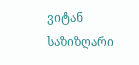ვიტან საზიზღარი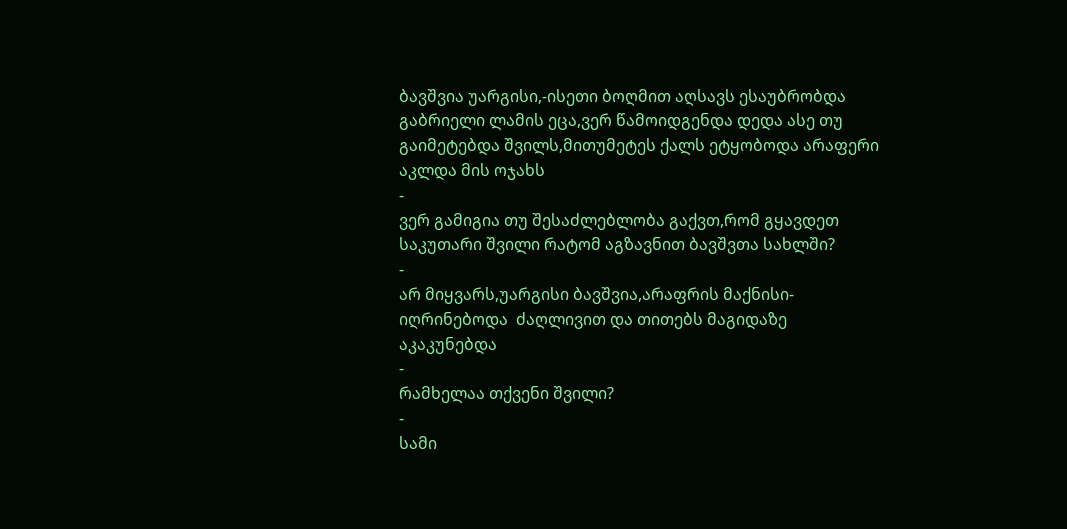ბავშვია უარგისი,-ისეთი ბოღმით აღსავს ესაუბრობდა გაბრიელი ლამის ეცა,ვერ წამოიდგენდა დედა ასე თუ გაიმეტებდა შვილს,მითუმეტეს ქალს ეტყობოდა არაფერი აკლდა მის ოჯახს
-
ვერ გამიგია თუ შესაძლებლობა გაქვთ,რომ გყავდეთ საკუთარი შვილი რატომ აგზავნით ბავშვთა სახლში?
-
არ მიყვარს,უარგისი ბავშვია,არაფრის მაქნისი-იღრინებოდა  ძაღლივით და თითებს მაგიდაზე აკაკუნებდა
-
რამხელაა თქვენი შვილი?
-
სამი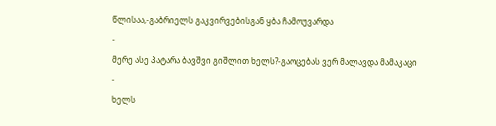წლისაა,-გაბრიელს გაკვირვებისგან ყბა ჩამოუვარდა
-
მერე ასე პატარა ბავშვი გიშლით ხელს?-გაოცებას ვერ მალავდა მამაკაცი
-
ხელს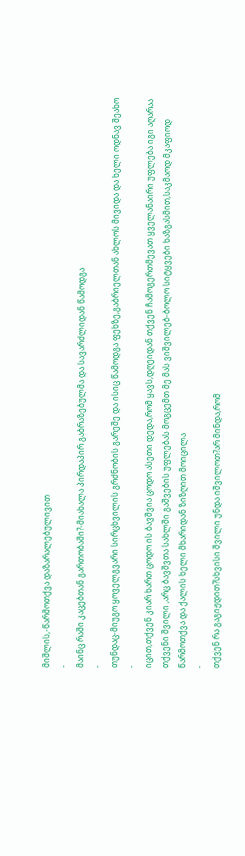მიშლის,-წარმოთქვა დაზარალებულივით
-
მაინც რაში კაცებთან გართობაში?-მიახალა პირდაპირ გაბრაზებულმა და სავარძლიდან წამოდგა
-
თუნდაც-მიუგო ყოველგვარი სირცხვილის გრძნობის გარეშე და ისიც წამოდგა ფეხზე,გაბრიელთან ახლოს მივიდა და ხელი ოდნავ შეახო
-
იცით,თქვენ კიარ ხართ ცოდო ის ბავშვია ცოდო ასეთი დედა,რომ ყავს,დღეიდან თქვენ ჩამოგერთმევათ ყველანაირი უფლება იგი აღარაა თქვენი შვილი ,არც ბავშვთა სახლში გაშვების უფლებას მოგცემთ მე მას ვიშვილებ-ბოლო სიტყვები ხაზგასმით,საკმაოდ მკაფიოდ წარმოთქვა და ქალის ხელი მხარიდან ზიზღით მოიცილა
-
თქვენ რა გაგიჟდით?სხვისი შვილი უნდა იშვილოთ?არ მინდა,რომ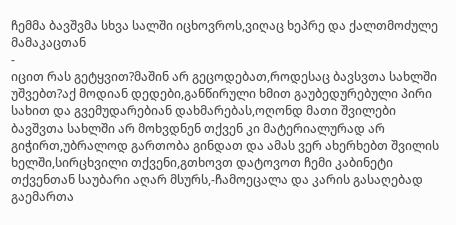ჩემმა ბავშვმა სხვა სალში იცხოვროს,ვიღაც ხეპრე და ქალთმოძულე მამაკაცთან
-
იცით რას გეტყვით?მაშინ არ გეცოდებათ,როდესაც ბავსვთა სახლში უშვებთ?აქ მოდიან დედები,განწირული ხმით გაუბედურებული პირი სახით და გვემუდარებიან დახმარებას,ოღონდ მათი შვილები ბავშვთა სახლში არ მოხვდნენ თქვენ კი მატერიალურად არ გიჭირთ,უბრალოდ გართობა გინდათ და ამას ვერ ახერხებთ შვილის ხელში,სირცხვილი თქვენი,გთხოვთ დატოვოთ ჩემი კაბინეტი თქვენთან საუბარი აღარ მსურს,-ჩამოეცალა და კარის გასაღებად გაემართა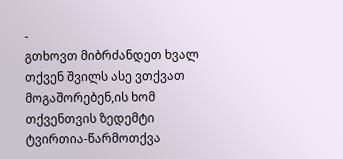-
გთხოვთ მიბრძანდეთ ხვალ თქვენ შვილს ასე ვთქვათ მოგაშორებენ,ის ხომ თქვენთვის ზედემტი ტვირთია-წარმოთქვა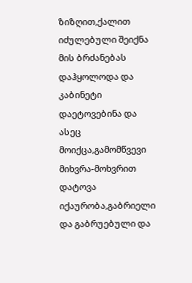ზიზღით,ქალით იძულებული შეიქნა მის ბრძანებას დაჰყოლოდა და კაბინეტი დაეტოვებინა და ასეც მოიქცა,გამომწვევი მიხვრა-მოხვრით დატოვა იქაურობა,გაბრიელი და გაბრუებული და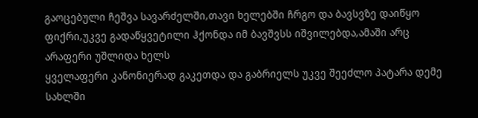გაოცებული ჩეშვა სავარძელში,თავი ხელებში ჩრგო და ბავსვზე დაიწყო ფიქრი,უკვე გადაწყვეტილი ჰქონდა იმ ბავშვსს იშვილებდა,ამაში არც არაფერი უშლიდა ხელს
ყველაფერი კანონიერად გაკეთდა და გაბრიელს უკვე შეეძლო პატარა დემე სახლში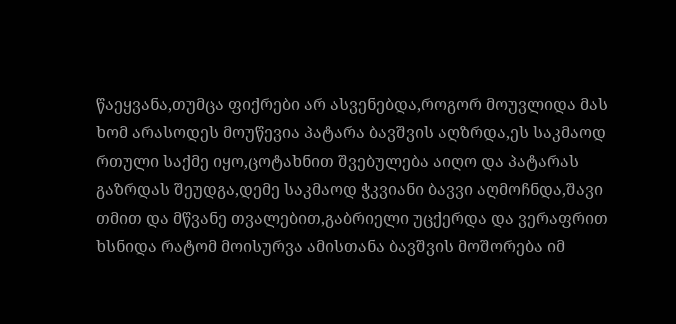წაეყვანა,თუმცა ფიქრები არ ასვენებდა,როგორ მოუვლიდა მას ხომ არასოდეს მოუწევია პატარა ბავშვის აღზრდა,ეს საკმაოდ რთული საქმე იყო,ცოტახნით შვებულება აიღო და პატარას გაზრდას შეუდგა,დემე საკმაოდ ჭკვიანი ბავვი აღმოჩნდა,შავი თმით და მწვანე თვალებით,გაბრიელი უცქერდა და ვერაფრით ხსნიდა რატომ მოისურვა ამისთანა ბავშვის მოშორება იმ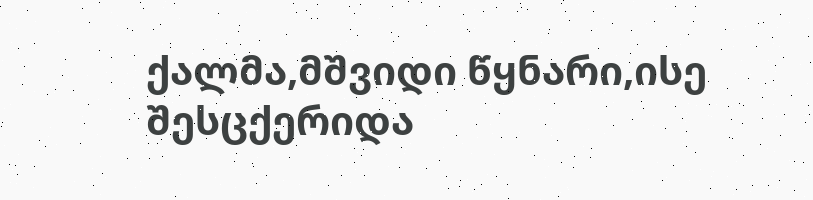ქალმა,მშვიდი წყნარი,ისე შესცქერიდა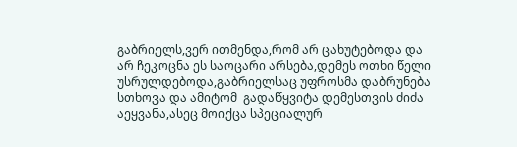გაბრიელს,ვერ ითმენდა,რომ არ ცახუტებოდა და არ ჩეკოცნა ეს საოცარი არსება,დემეს ოთხი წელი უსრულდებოდა,გაბრიელსაც უფროსმა დაბრუნება სთხოვა და ამიტომ  გადაწყვიტა დემესთვის ძიძა აეყვანა,ასეც მოიქცა სპეციალურ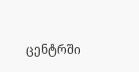ცენტრში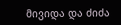მივიდა და ძიძა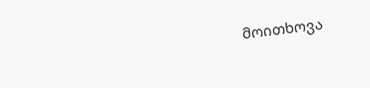მოითხოვა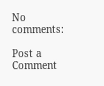No comments:

Post a Comment